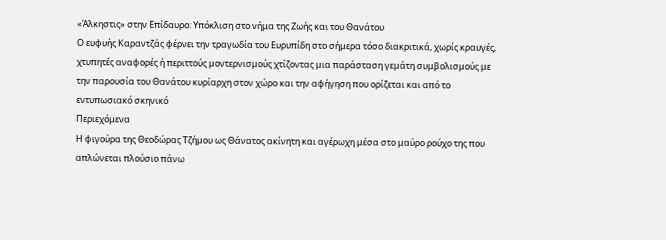«Άλκηστις» στην Επίδαυρο: Υπόκλιση στο νήμα της Ζωής και του Θανάτου
Ο ευφυής Καραντζάς φέρνει την τραγωδία του Ευρυπίδη στο σήμερα τόσο διακριτικά, χωρίς κραυγές, χτυπητές αναφορές ή περιττούς μοντερνισμούς χτίζοντας μια παράσταση γεμάτη συμβολισμούς με την παρουσία του Θανάτου κυρίαρχη στον χώρο και την αφήγηση που ορίζεται και από το εντυπωσιακό σκηνικό
Περιεχόμενα
Η φιγούρα της Θεοδώρας Τζήμου ως Θάνατος ακίνητη και αγέρωχη μέσα στο μαύρο ρούχο της που απλώνεται πλούσιο πάνω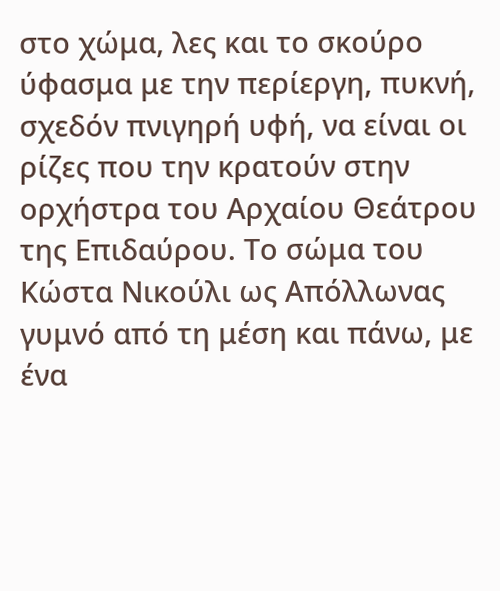στο χώμα, λες και το σκούρο ύφασμα με την περίεργη, πυκνή, σχεδόν πνιγηρή υφή, να είναι οι ρίζες που την κρατούν στην ορχήστρα του Αρχαίου Θεάτρου της Επιδαύρου. Το σώμα του Κώστα Νικούλι ως Απόλλωνας γυμνό από τη μέση και πάνω, με ένα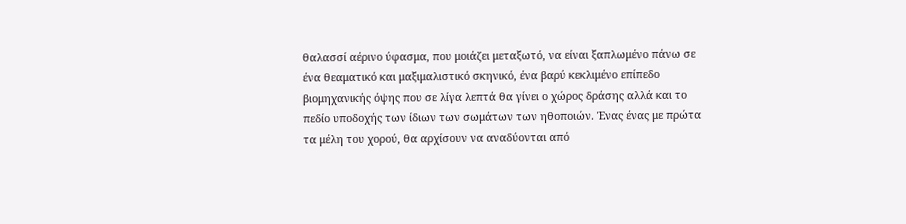θαλασσί αέρινο ύφασμα, που μοιάζει μεταξωτό, να είναι ξαπλωμένο πάνω σε ένα θεαματικό και μαξιμαλιστικό σκηνικό, ένα βαρύ κεκλιμένο επίπεδο βιομηχανικής όψης που σε λίγα λεπτά θα γίνει ο χώρος δράσης αλλά και το πεδίο υποδοχής των ίδιων των σωμάτων των ηθοποιών. Ένας ένας με πρώτα τα μέλη του χορού, θα αρχίσουν να αναδύονται από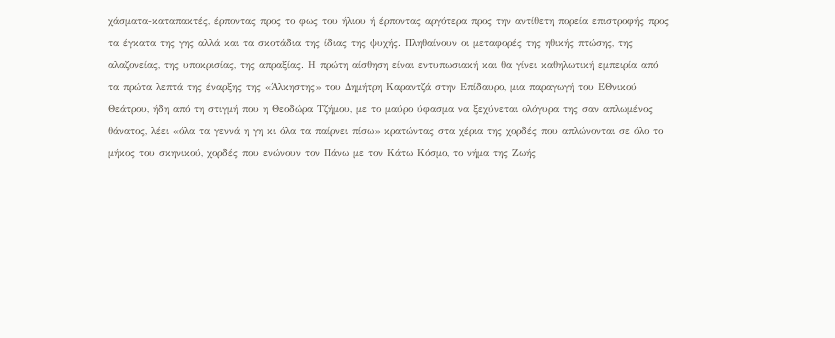χάσματα-καταπακτές, έρποντας προς το φως του ήλιου ή έρποντας αργότερα προς την αντίθετη πορεία επιστροφής προς τα έγκατα της γης αλλά και τα σκοτάδια της ίδιας της ψυχής. Πληθαίνουν οι μεταφορές της ηθικής πτώσης, της αλαζονείας, της υποκρισίας, της απραξίας. Η πρώτη αίσθηση είναι εντυπωσιακή και θα γίνει καθηλωτική εμπειρία από τα πρώτα λεπτά της έναρξης της «Άλκηστης» του Δημήτρη Καραντζά στην Επίδαυρο, μια παραγωγή του ΕΘνικού Θεάτρου, ήδη από τη στιγμή που η Θεοδώρα Τζήμου, με το μαύρο ύφασμα να ξεχύνεται ολόγυρα της σαν απλωμένος θάνατος, λέει «όλα τα γεννά η γη κι όλα τα παίρνει πίσω» κρατώντας στα χέρια της χορδές που απλώνονται σε όλο το μήκος του σκηνικού, χορδές που ενώνουν τον Πάνω με τον Κάτω Κόσμο, το νήμα της Ζωής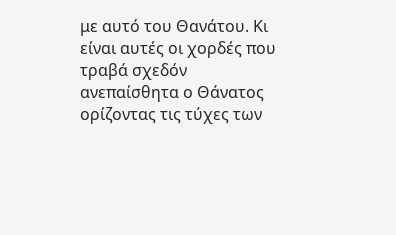με αυτό του Θανάτου. Κι είναι αυτές οι χορδές που τραβά σχεδόν ανεπαίσθητα ο Θάνατος ορίζοντας τις τύχες των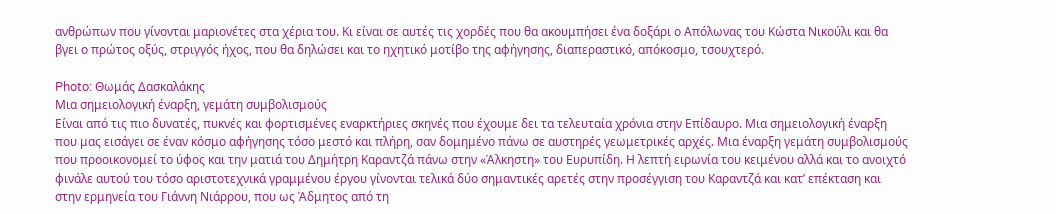ανθρώπων που γίνονται μαριονέτες στα χέρια του. Κι είναι σε αυτές τις χορδές που θα ακουμπήσει ένα δοξάρι ο Απόλωνας του Κώστα Νικούλι και θα βγει ο πρώτος οξύς, στριγγός ήχος, που θα δηλώσει και το ηχητικό μοτίβο της αφήγησης, διαπεραστικό, απόκοσμο, τσουχτερό.

Photo: Θωμάς Δασκαλάκης
Μια σημειολογική έναρξη, γεμάτη συμβολισμούς
Είναι από τις πιο δυνατές, πυκνές και φορτισμένες εναρκτήριες σκηνές που έχουμε δει τα τελευταία χρόνια στην Επίδαυρο. Μια σημειολογική έναρξη που μας εισάγει σε έναν κόσμο αφήγησης τόσο μεστό και πλήρη, σαν δομημένο πάνω σε αυστηρές γεωμετρικές αρχές. Μια έναρξη γεμάτη συμβολισμούς που προοικονομεί το ύφος και την ματιά του Δημήτρη Καραντζά πάνω στην «Άλκηστη» του Ευρυπίδη. Η λεπτή ειρωνία του κειμένου αλλά και το ανοιχτό φινάλε αυτού του τόσο αριστοτεχνικά γραμμένου έργου γίνονται τελικά δύο σημαντικές αρετές στην προσέγγιση του Καραντζά και κατ’ επέκταση και στην ερμηνεία του Γιάννη Νιάρρου, που ως Άδμητος από τη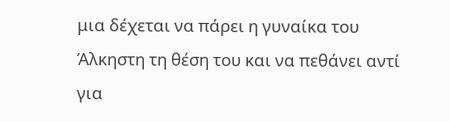μια δέχεται να πάρει η γυναίκα του Άλκηστη τη θέση του και να πεθάνει αντί για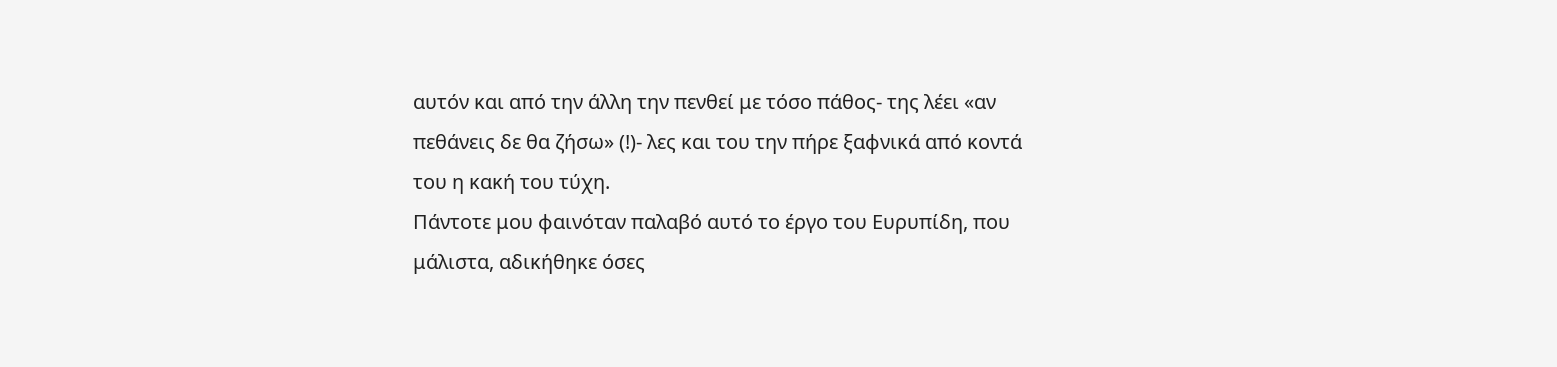αυτόν και από την άλλη την πενθεί με τόσο πάθος- της λέει «αν πεθάνεις δε θα ζήσω» (!)- λες και του την πήρε ξαφνικά από κοντά του η κακή του τύχη.
Πάντοτε μου φαινόταν παλαβό αυτό το έργο του Ευρυπίδη, που μάλιστα, αδικήθηκε όσες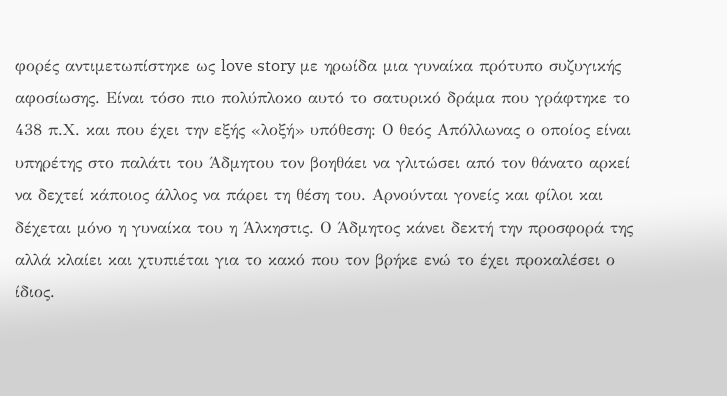φορές αντιμετωπίστηκε ως love story με ηρωίδα μια γυναίκα πρότυπο συζυγικής αφοσίωσης. Είναι τόσο πιο πολύπλοκο αυτό το σατυρικό δράμα που γράφτηκε το 438 π.Χ. και που έχει την εξής «λοξή» υπόθεση: Ο θεός Απόλλωνας ο οποίος είναι υπηρέτης στο παλάτι του Άδμητου τον βοηθάει να γλιτώσει από τον θάνατο αρκεί να δεχτεί κάποιος άλλος να πάρει τη θέση του. Αρνούνται γονείς και φίλοι και δέχεται μόνο η γυναίκα του η Άλκηστις. Ο Άδμητος κάνει δεκτή την προσφορά της αλλά κλαίει και χτυπιέται για το κακό που τον βρήκε ενώ το έχει προκαλέσει ο ίδιος.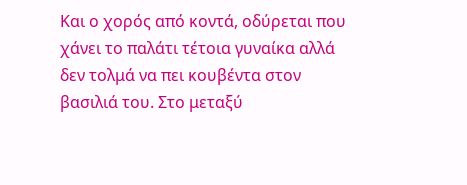Και ο χορός από κοντά, οδύρεται που χάνει το παλάτι τέτοια γυναίκα αλλά δεν τολμά να πει κουβέντα στον βασιλιά του. Στο μεταξύ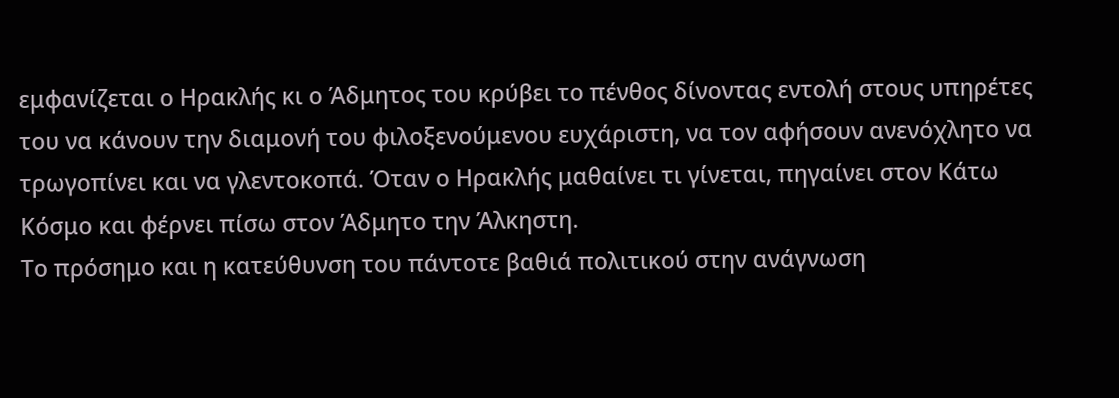εμφανίζεται ο Ηρακλής κι ο Άδμητος του κρύβει το πένθος δίνοντας εντολή στους υπηρέτες του να κάνουν την διαμονή του φιλοξενούμενου ευχάριστη, να τον αφήσουν ανενόχλητο να τρωγοπίνει και να γλεντοκοπά. Όταν ο Ηρακλής μαθαίνει τι γίνεται, πηγαίνει στον Κάτω Κόσμο και φέρνει πίσω στον Άδμητο την Άλκηστη.
Το πρόσημο και η κατεύθυνση του πάντοτε βαθιά πολιτικού στην ανάγνωση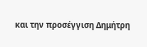και την προσέγγιση Δημήτρη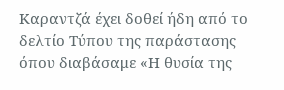Καραντζά έχει δοθεί ήδη από το δελτίο Τύπου της παράστασης όπου διαβάσαμε «Η θυσία της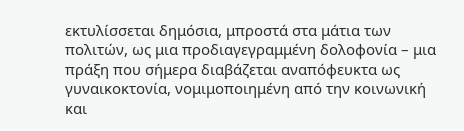εκτυλίσσεται δημόσια, μπροστά στα μάτια των πολιτών, ως μια προδιαγεγραμμένη δολοφονία – μια πράξη που σήμερα διαβάζεται αναπόφευκτα ως γυναικοκτονία, νομιμοποιημένη από την κοινωνική και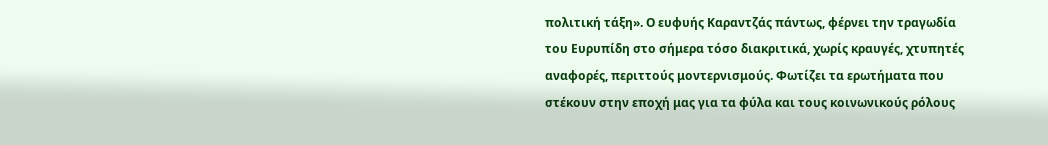πολιτική τάξη». Ο ευφυής Καραντζάς πάντως, φέρνει την τραγωδία του Ευρυπίδη στο σήμερα τόσο διακριτικά, χωρίς κραυγές, χτυπητές αναφορές, περιττούς μοντερνισμούς. Φωτίζει τα ερωτήματα που στέκουν στην εποχή μας για τα φύλα και τους κοινωνικούς ρόλους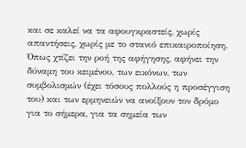και σε καλεί να τα αφουγκραστείς, χωρίς απαντήσεις, χωρίς με το στανιό επικαιροποίηση. Όπως χτίζει την ροή της αφήγησης, αφήνει την δύναμη του κειμένου, των εικόνων, των συμβολισμών (έχει τόσους πολλούς η προσέγγιση του) και των ερμηνειών να ανοίξουν τον δρόμο για το σήμερα, για τα σημεία των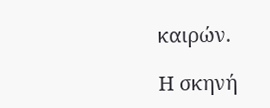καιρών.

Η σκηνή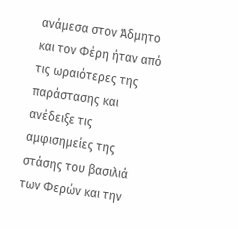ανάμεσα στον Άδμητο και τον Φέρη ήταν από τις ωραιότερες της παράστασης και ανέδειξε τις αμφισημείες της στάσης του βασιλιά των Φερών και την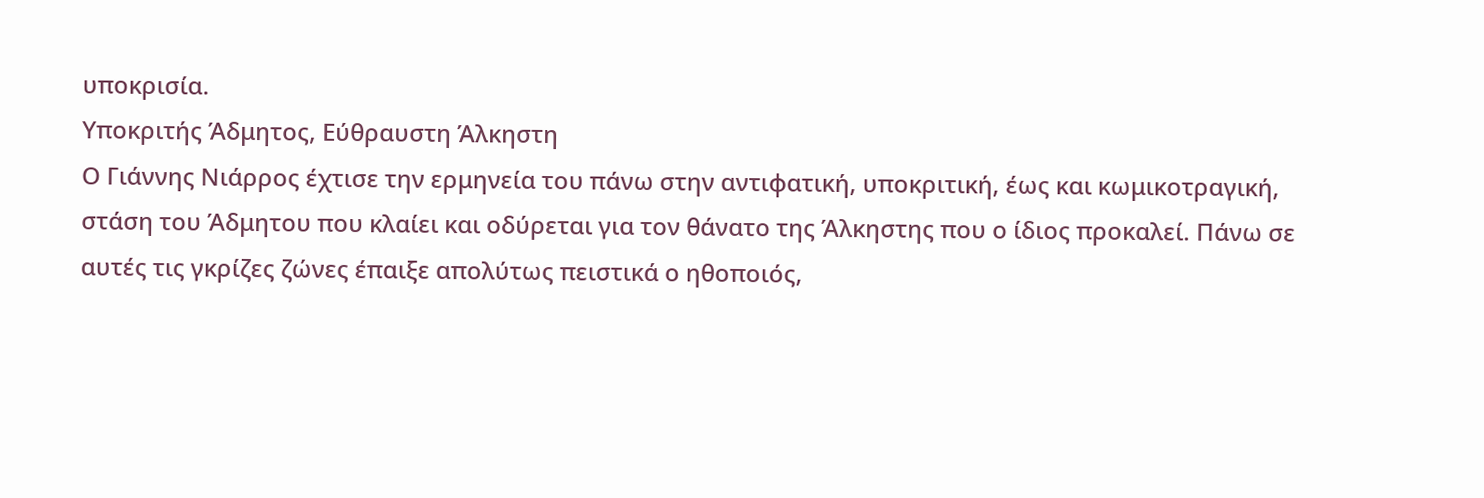υποκρισία.
Υποκριτής Άδμητος, Εύθραυστη Άλκηστη
Ο Γιάννης Νιάρρος έχτισε την ερμηνεία του πάνω στην αντιφατική, υποκριτική, έως και κωμικοτραγική, στάση του Άδμητου που κλαίει και οδύρεται για τον θάνατο της Άλκηστης που ο ίδιος προκαλεί. Πάνω σε αυτές τις γκρίζες ζώνες έπαιξε απολύτως πειστικά ο ηθοποιός,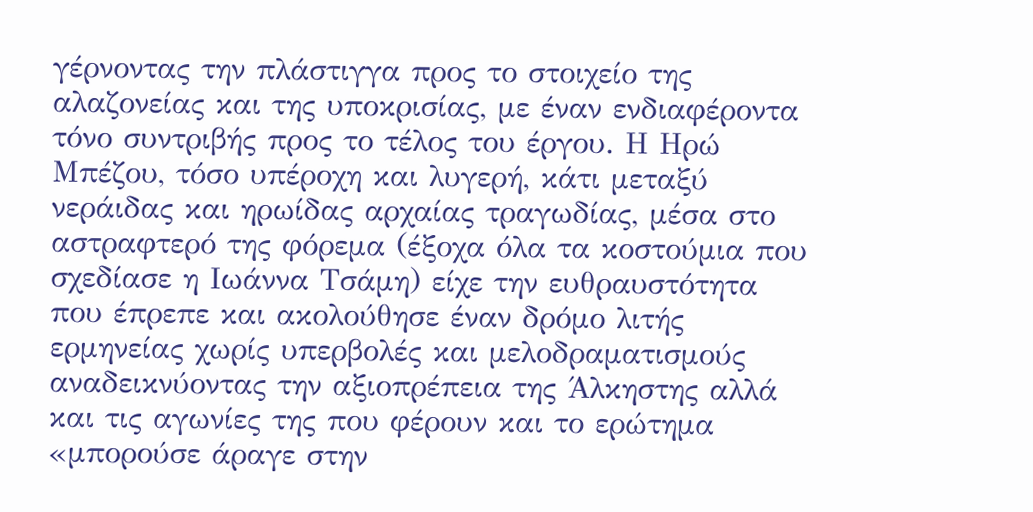γέρνοντας την πλάστιγγα προς το στοιχείο της αλαζονείας και της υποκρισίας, με έναν ενδιαφέροντα τόνο συντριβής προς το τέλος του έργου. Η Ηρώ Μπέζου, τόσο υπέροχη και λυγερή, κάτι μεταξύ νεράιδας και ηρωίδας αρχαίας τραγωδίας, μέσα στο αστραφτερό της φόρεμα (έξοχα όλα τα κοστούμια που σχεδίασε η Ιωάννα Τσάμη) είχε την ευθραυστότητα που έπρεπε και ακολούθησε έναν δρόμο λιτής ερμηνείας χωρίς υπερβολές και μελοδραματισμούς αναδεικνύοντας την αξιοπρέπεια της Άλκηστης αλλά και τις αγωνίες της που φέρουν και το ερώτημα «μπορούσε άραγε στην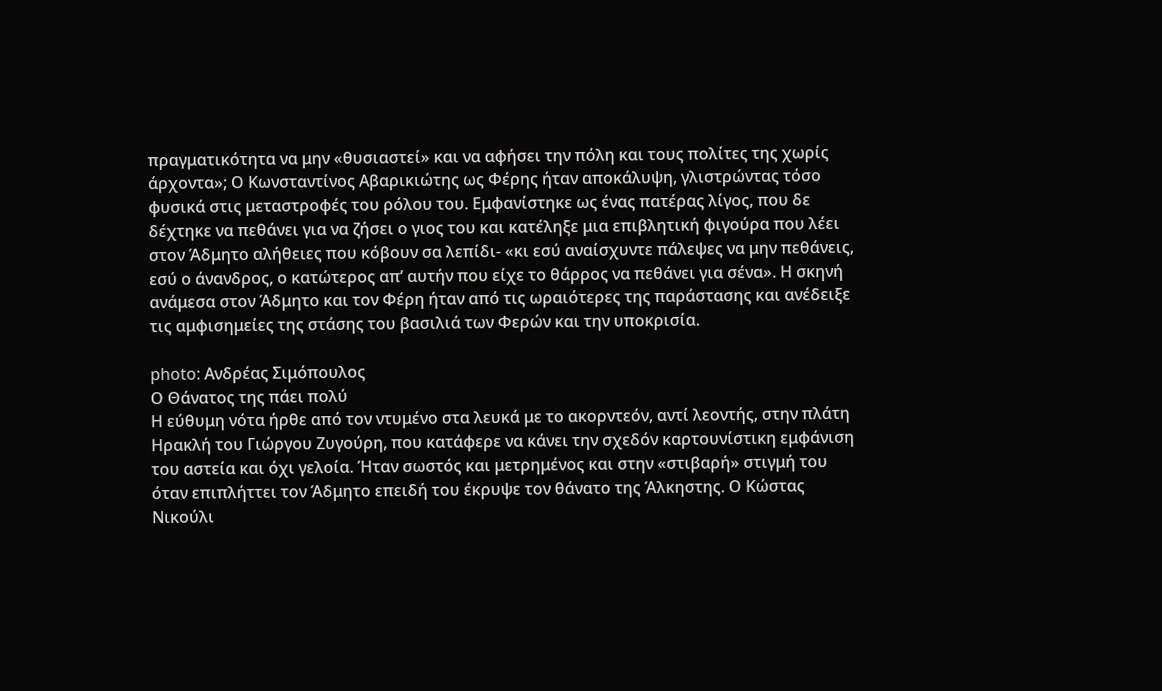πραγματικότητα να μην «θυσιαστεί» και να αφήσει την πόλη και τους πολίτες της χωρίς άρχοντα»; Ο Κωνσταντίνος Αβαρικιώτης ως Φέρης ήταν αποκάλυψη, γλιστρώντας τόσο φυσικά στις μεταστροφές του ρόλου του. Εμφανίστηκε ως ένας πατέρας λίγος, που δε δέχτηκε να πεθάνει για να ζήσει ο γιος του και κατέληξε μια επιβλητική φιγούρα που λέει στον Άδμητο αλήθειες που κόβουν σα λεπίδι- «κι εσύ αναίσχυντε πάλεψες να μην πεθάνεις, εσύ ο άνανδρος, ο κατώτερος απ’ αυτήν που είχε το θάρρος να πεθάνει για σένα». Η σκηνή ανάμεσα στον Άδμητο και τον Φέρη ήταν από τις ωραιότερες της παράστασης και ανέδειξε τις αμφισημείες της στάσης του βασιλιά των Φερών και την υποκρισία.

photo: Ανδρέας Σιμόπουλος
Ο Θάνατος της πάει πολύ
Η εύθυμη νότα ήρθε από τον ντυμένο στα λευκά με το ακορντεόν, αντί λεοντής, στην πλάτη Ηρακλή του Γιώργου Ζυγούρη, που κατάφερε να κάνει την σχεδόν καρτουνίστικη εμφάνιση του αστεία και όχι γελοία. Ήταν σωστός και μετρημένος και στην «στιβαρή» στιγμή του όταν επιπλήττει τον Άδμητο επειδή του έκρυψε τον θάνατο της Άλκηστης. Ο Κώστας Νικούλι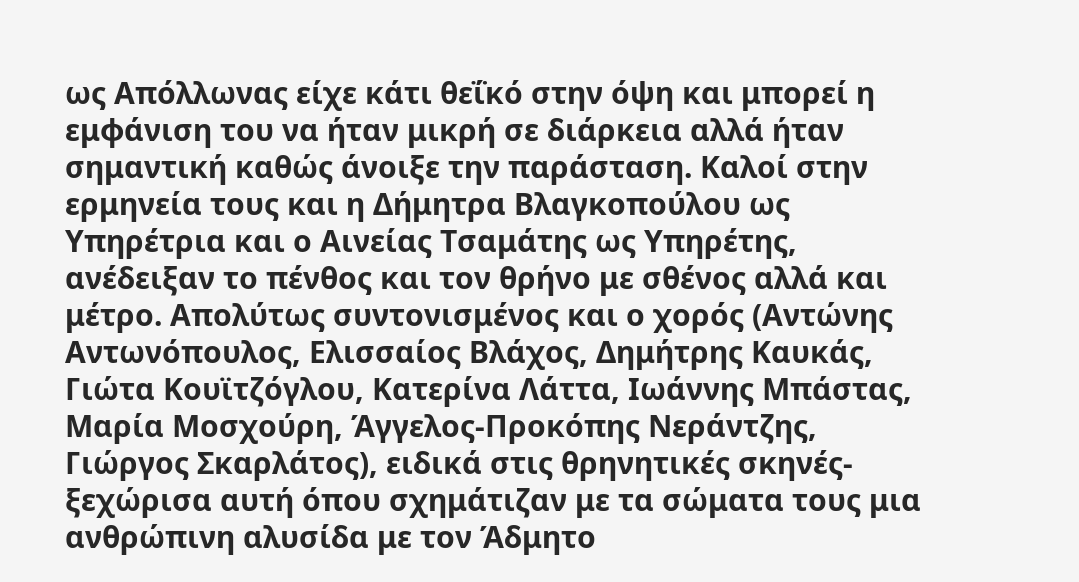ως Απόλλωνας είχε κάτι θεΐκό στην όψη και μπορεί η εμφάνιση του να ήταν μικρή σε διάρκεια αλλά ήταν σημαντική καθώς άνοιξε την παράσταση. Καλοί στην ερμηνεία τους και η Δήμητρα Βλαγκοπούλου ως Υπηρέτρια και ο Αινείας Τσαμάτης ως Υπηρέτης, ανέδειξαν το πένθος και τον θρήνο με σθένος αλλά και μέτρο. Απολύτως συντονισμένος και ο χορός (Αντώνης Αντωνόπουλος, Ελισσαίος Βλάχος, Δημήτρης Καυκάς, Γιώτα Κουϊτζόγλου, Κατερίνα Λάττα, Ιωάννης Μπάστας, Μαρία Μοσχούρη, Άγγελος-Προκόπης Νεράντζης, Γιώργος Σκαρλάτος), ειδικά στις θρηνητικές σκηνές-ξεχώρισα αυτή όπου σχημάτιζαν με τα σώματα τους μια ανθρώπινη αλυσίδα με τον Άδμητο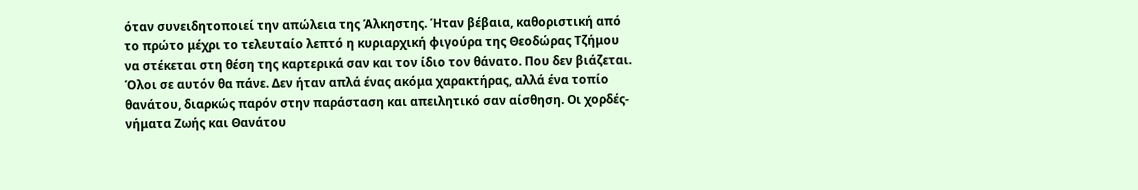όταν συνειδητοποιεί την απώλεια της Άλκηστης. Ήταν βέβαια, καθοριστική από το πρώτο μέχρι το τελευταίο λεπτό η κυριαρχική φιγούρα της Θεοδώρας Τζήμου να στέκεται στη θέση της καρτερικά σαν και τον ίδιο τον θάνατο. Που δεν βιάζεται. Όλοι σε αυτόν θα πάνε. Δεν ήταν απλά ένας ακόμα χαρακτήρας, αλλά ένα τοπίο θανάτου, διαρκώς παρόν στην παράσταση και απειλητικό σαν αίσθηση. Οι χορδές-νήματα Ζωής και Θανάτου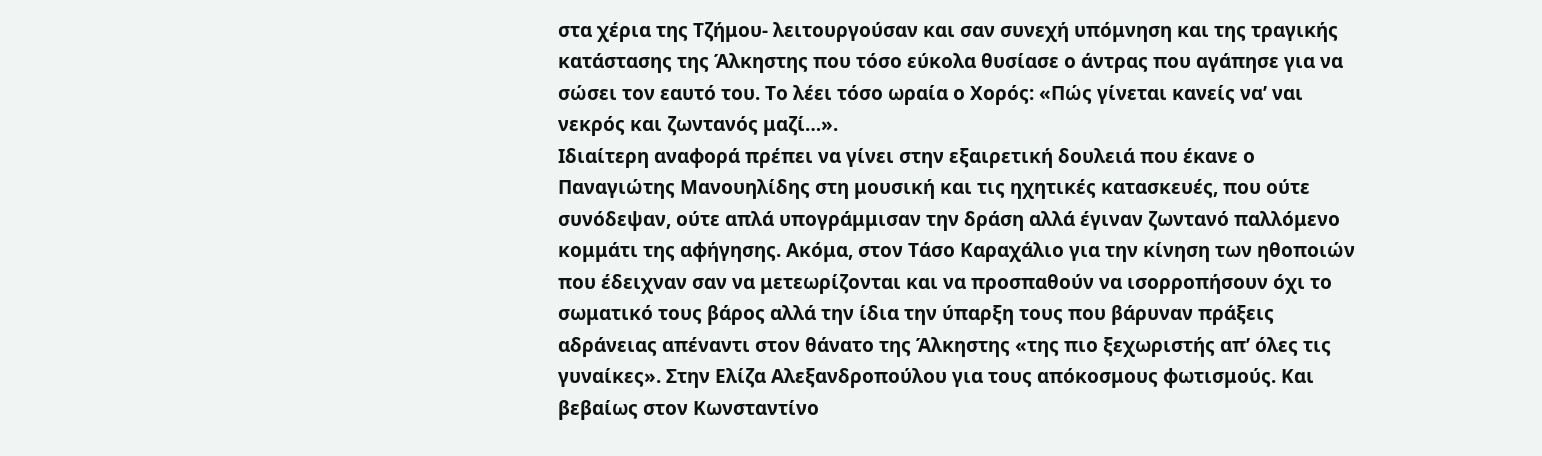στα χέρια της Τζήμου- λειτουργούσαν και σαν συνεχή υπόμνηση και της τραγικής κατάστασης της Άλκηστης που τόσο εύκολα θυσίασε ο άντρας που αγάπησε για να σώσει τον εαυτό του. Το λέει τόσο ωραία ο Χορός: «Πώς γίνεται κανείς να’ ναι νεκρός και ζωντανός μαζί…».
Ιδιαίτερη αναφορά πρέπει να γίνει στην εξαιρετική δουλειά που έκανε ο Παναγιώτης Μανουηλίδης στη μουσική και τις ηχητικές κατασκευές, που ούτε συνόδεψαν, ούτε απλά υπογράμμισαν την δράση αλλά έγιναν ζωντανό παλλόμενο κομμάτι της αφήγησης. Ακόμα, στον Τάσο Καραχάλιο για την κίνηση των ηθοποιών που έδειχναν σαν να μετεωρίζονται και να προσπαθούν να ισορροπήσουν όχι το σωματικό τους βάρος αλλά την ίδια την ύπαρξη τους που βάρυναν πράξεις αδράνειας απέναντι στον θάνατο της Άλκηστης «της πιο ξεχωριστής απ’ όλες τις γυναίκες». Στην Ελίζα Αλεξανδροπούλου για τους απόκοσμους φωτισμούς. Και βεβαίως στον Κωνσταντίνο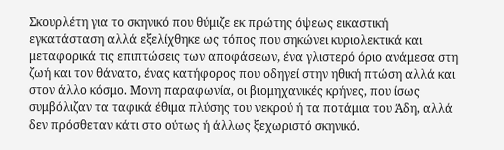Σκουρλέτη για το σκηνικό που θύμιζε εκ πρώτης όψεως εικαστική εγκατάσταση αλλά εξελίχθηκε ως τόπος που σηκώνει κυριολεκτικά και μεταφορικά τις επιπτώσεις των αποφάσεων, ένα γλιστερό όριο ανάμεσα στη ζωή και τον θάνατο, ένας κατήφορος που οδηγεί στην ηθική πτώση αλλά και στον άλλο κόσμο. Μονη παραφωνία, οι βιομηχανικές κρήνες, που ίσως συμβόλιζαν τα ταφικά έθιμα πλύσης του νεκρού ή τα ποτάμια του Άδη, αλλά δεν πρόσθεταν κάτι στο ούτως ή άλλως ξεχωριστό σκηνικό.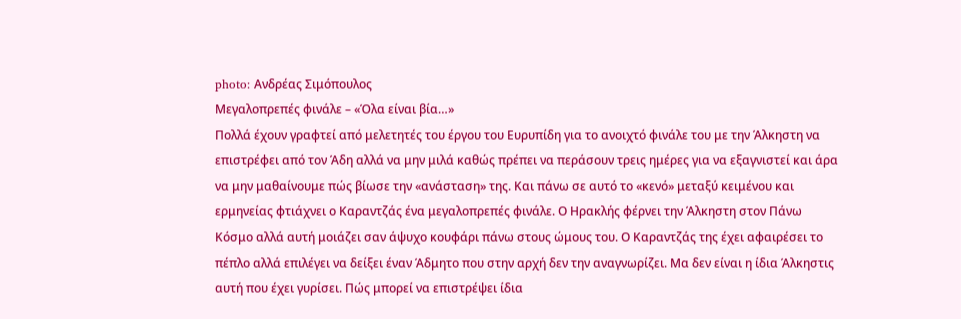photo: Ανδρέας Σιμόπουλος
Μεγαλοπρεπές φινάλε – «Όλα είναι βία…»
Πολλά έχουν γραφτεί από μελετητές του έργου του Ευρυπίδη για το ανοιχτό φινάλε του με την Άλκηστη να επιστρέφει από τον Άδη αλλά να μην μιλά καθώς πρέπει να περάσουν τρεις ημέρες για να εξαγνιστεί και άρα να μην μαθαίνουμε πώς βίωσε την «ανάσταση» της. Και πάνω σε αυτό το «κενό» μεταξύ κειμένου και ερμηνείας φτιάχνει ο Καραντζάς ένα μεγαλοπρεπές φινάλε. Ο Ηρακλής φέρνει την Άλκηστη στον Πάνω Κόσμο αλλά αυτή μοιάζει σαν άψυχο κουφάρι πάνω στους ώμους του. Ο Καραντζάς της έχει αφαιρέσει το πέπλο αλλά επιλέγει να δείξει έναν Άδμητο που στην αρχή δεν την αναγνωρίζει. Μα δεν είναι η ίδια Άλκηστις αυτή που έχει γυρίσει. Πώς μπορεί να επιστρέψει ίδια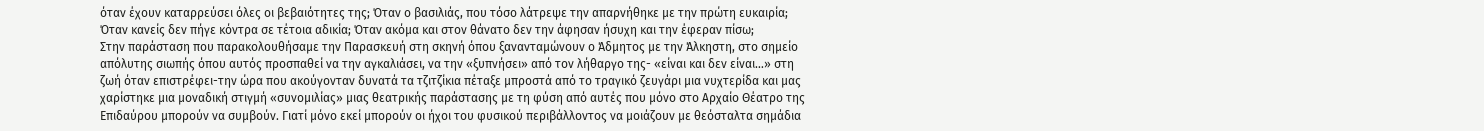όταν έχουν καταρρεύσει όλες οι βεβαιότητες της; Όταν ο βασιλιάς, που τόσο λάτρεψε την απαρνήθηκε με την πρώτη ευκαιρία; Όταν κανείς δεν πήγε κόντρα σε τέτοια αδικία; Όταν ακόμα και στον θάνατο δεν την άφησαν ήσυχη και την έφεραν πίσω;
Στην παράσταση που παρακολουθήσαμε την Παρασκευή στη σκηνή όπου ξανανταμώνουν ο Άδμητος με την Άλκηστη, στο σημείο απόλυτης σιωπής όπου αυτός προσπαθεί να την αγκαλιάσει, να την «ξυπνήσει» από τον λήθαργο της- «είναι και δεν είναι…» στη ζωή όταν επιστρέφει-την ώρα που ακούγονταν δυνατά τα τζιτζίκια πέταξε μπροστά από το τραγικό ζευγάρι μια νυχτερίδα και μας χαρίστηκε μια μοναδική στιγμή «συνομιλίας» μιας θεατρικής παράστασης με τη φύση από αυτές που μόνο στο Αρχαίο Θέατρο της Επιδαύρου μπορούν να συμβούν. Γιατί μόνο εκεί μπορούν οι ήχοι του φυσικού περιβάλλοντος να μοιάζουν με θεόσταλτα σημάδια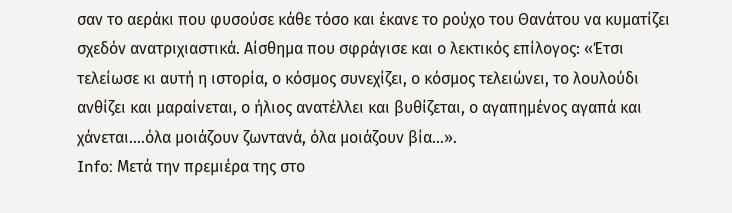σαν το αεράκι που φυσούσε κάθε τόσο και έκανε το ρούχο του Θανάτου να κυματίζει σχεδόν ανατριχιαστικά. Αίσθημα που σφράγισε και ο λεκτικός επίλογος: «Έτσι τελείωσε κι αυτή η ιστορία, ο κόσμος συνεχίζει, ο κόσμος τελειώνει, το λουλούδι ανθίζει και μαραίνεται, ο ήλιος ανατέλλει και βυθίζεται, ο αγαπημένος αγαπά και χάνεται….όλα μοιάζουν ζωντανά, όλα μοιάζουν βία…».
Info: Μετά την πρεμιέρα της στο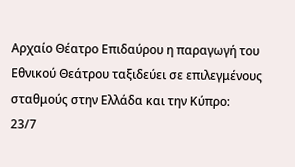Αρχαίο Θέατρο Επιδαύρου η παραγωγή του Εθνικού Θεάτρου ταξιδεύει σε επιλεγμένους σταθμούς στην Ελλάδα και την Κύπρο:
23/7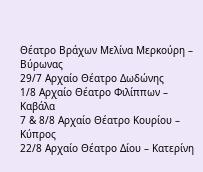Θέατρο Βράχων Μελίνα Μερκούρη – Βύρωνας
29/7 Αρχαίο Θέατρο Δωδώνης
1/8 Αρχαίο Θέατρο Φιλίππων – Καβάλα
7 & 8/8 Αρχαίο Θέατρο Κουρίου – Κύπρος
22/8 Αρχαίο Θέατρο Δίου – Κατερίνη